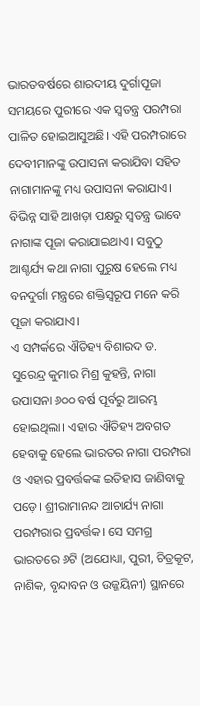ଭାରତବର୍ଷରେ ଶାରଦୀୟ ଦୁର୍ଗାପୂଜା ସମୟରେ ପୁରୀରେ ଏକ ସ୍ବତନ୍ତ୍ର ପରମ୍ପରା ପାଳିତ ହୋଇଆସୁଅଛି। ଏହି ପରମ୍ପରାରେ ଦେବୀମାନଙ୍କୁ ଉପାସନା କରାଯିବା ସହିତ ନାଗାମାନଙ୍କୁ ମଧ୍ୟ ଉପାସନା କରାଯାଏ। ବିଭିନ୍ନ ସାହି ଆଖଡ଼ା ପକ୍ଷରୁ ସ୍ବତନ୍ତ୍ର ଭାବେ ନାଗାଙ୍କ ପୂଜା କରାଯାଇଥାଏ। ସବୁଠୁ ଆଶ୍ଚର୍ଯ୍ୟ କଥା ନାଗା ପୁରୁଷ ହେଲେ ମଧ୍ୟ ବନଦୁର୍ଗା ମନ୍ତ୍ରରେ ଶକ୍ତିସ୍ବରୂପ ମନେ କରି ପୂଜା କରାଯାଏ।
ଏ ସମ୍ପର୍କରେ ଐତିହ୍ୟ ବିଶାରଦ ଡ. ସୁରେନ୍ଦ୍ର କୁମାର ମିଶ୍ର କୁହନ୍ତି, ନାଗା ଉପାସନା ୬୦୦ ବର୍ଷ ପୂର୍ବରୁ ଆରମ୍ଭ ହୋଇଥିଲା। ଏହାର ଐତିହ୍ୟ ଅବଗତ ହେବାକୁ ହେଲେ ଭାରତର ନାଗା ପରମ୍ପରା ଓ ଏହାର ପ୍ରବର୍ତ୍ତକଙ୍କ ଇତିହାସ ଜାଣିବାକୁ ପଡ଼େ। ଶ୍ରୀରାମାନନ୍ଦ ଆଚାର୍ଯ୍ୟ ନାଗା ପରମ୍ପରାର ପ୍ରବର୍ତ୍ତକ। ସେ ସମଗ୍ର ଭାରତରେ ୬ଟି (ଅଯୋଧ୍ୟା, ପୁରୀ, ଚିତ୍ରକୂଟ, ନାଶିକ, ବୃନ୍ଦାବନ ଓ ଉଜ୍ଜୟିନୀ) ସ୍ଥାନରେ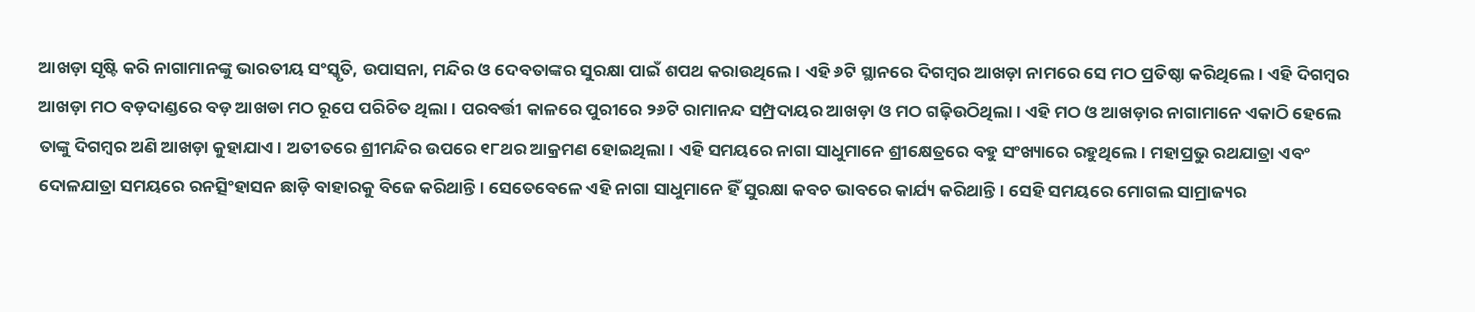ଆଖଡ଼ା ସୃଷ୍ଟି କରି ନାଗାମାନଙ୍କୁ ଭାରତୀୟ ସଂସ୍କୃତି, ଉପାସନା, ମନ୍ଦିର ଓ ଦେବତାଙ୍କର ସୁରକ୍ଷା ପାଇଁ ଶପଥ କରାଉଥିଲେ। ଏହି ୬ଟି ସ୍ଥାନରେ ଦିଗମ୍ବର ଆଖଡ଼ା ନାମରେ ସେ ମଠ ପ୍ରତିଷ୍ଠା କରିଥିଲେ। ଏହି ଦିଗମ୍ବର ଆଖଡ଼ା ମଠ ବଡ଼ଦାଣ୍ଡରେ ବଡ଼ ଆଖଡା ମଠ ରୂପେ ପରିଚିତ ଥିଲା। ପରବର୍ତ୍ତୀ କାଳରେ ପୁରୀରେ ୨୬ଟି ରାମାନନ୍ଦ ସମ୍ପ୍ରଦାୟର ଆଖଡ଼ା ଓ ମଠ ଗଢ଼ିଉଠିଥିଲା। ଏହି ମଠ ଓ ଆଖଡ଼ାର ନାଗାମାନେ ଏକାଠି ହେଲେ ତାଙ୍କୁ ଦିଗମ୍ବର ଅଣି ଆଖଡ଼ା କୁହାଯାଏ। ଅତୀତରେ ଶ୍ରୀମନ୍ଦିର ଉପରେ ୧୮ଥର ଆକ୍ରମଣ ହୋଇଥିଲା। ଏହି ସମୟରେ ନାଗା ସାଧୁମାନେ ଶ୍ରୀକ୍ଷେତ୍ରରେ ବହୁ ସଂଖ୍ୟାରେ ରହୁଥିଲେ। ମହାପ୍ରଭୁ ରଥଯାତ୍ରା ଏବଂ ଦୋଳଯାତ୍ରା ସମୟରେ ରନତ୍ସିଂହାସନ ଛାଡ଼ି ବାହାରକୁ ବିଜେ କରିଥାନ୍ତି। ସେତେବେଳେ ଏହି ନାଗା ସାଧୁମାନେ ହିଁ ସୁରକ୍ଷା କବଚ ଭାବରେ କାର୍ଯ୍ୟ କରିଥାନ୍ତି। ସେହି ସମୟରେ ମୋଗଲ ସାମ୍ରାଜ୍ୟର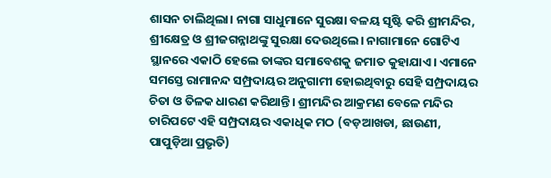ଶାସନ ଚାଲିଥିଲା। ନାଗା ସାଧୁମାନେ ସୁରକ୍ଷା ବଳୟ ସୃଷ୍ଟି କରି ଶ୍ରୀମନ୍ଦିର, ଶ୍ରୀକ୍ଷେତ୍ର ଓ ଶ୍ରୀଜଗନ୍ନାଥଙ୍କୁ ସୁରକ୍ଷା ଦେଉଥିଲେ। ନାଗାମାନେ ଗୋଟିଏ ସ୍ଥାନରେ ଏକାଠି ହେଲେ ତାଙ୍କର ସମାବେଶକୁ ଜମାତ କୁହାଯାଏ। ଏମାନେ ସମସ୍ତେ ରାମାନନ୍ଦ ସମ୍ପ୍ରଦାୟର ଅନୁଗାମୀ ହୋଇଥିବାରୁ ସେହି ସମ୍ପ୍ରଦାୟର ଚିତା ଓ ତିଳକ ଧାରଣ କରିଥାନ୍ତି। ଶ୍ରୀମନ୍ଦିର ଆକ୍ରମଣ ବେଳେ ମନ୍ଦିର ଚାରିପଟେ ଏହି ସମ୍ପ୍ରଦାୟର ଏକାଧିକ ମଠ (ବଡ଼ଆଖଡା, ଛାଉଣୀ, ପାପୁଡ଼ିଆ ପ୍ରଭୃତି)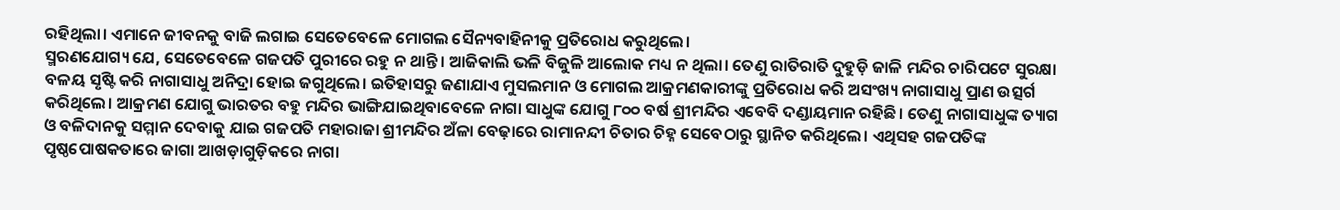ରହିଥିଲା। ଏମାନେ ଜୀବନକୁ ବାଜି ଲଗାଇ ସେତେବେଳେ ମୋଗଲ ସୈନ୍ୟବାହିନୀକୁ ପ୍ରତିରୋଧ କରୁଥିଲେ।
ସ୍ମରଣଯୋଗ୍ୟ ଯେ, ସେତେବେଳେ ଗଜପତି ପୁରୀରେ ରହୁ ନ ଥାନ୍ତି। ଆଜିକାଲି ଭଳି ବିଜୁଳି ଆଲୋକ ମଧ୍ୟ ନ ଥିଲା। ତେଣୁ ରାତିରାତି ଦୁହୁଡ଼ି ଜାଳି ମନ୍ଦିର ଚାରିପଟେ ସୁରକ୍ଷା ବଳୟ ସୃଷ୍ଟି କରି ନାଗାସାଧୁ ଅନିଦ୍ରା ହୋଇ ଜଗୁଥିଲେ। ଇତିହାସରୁ ଜଣାଯାଏ ମୁସଲମାନ ଓ ମୋଗଲ ଆକ୍ରମଣକାରୀଙ୍କୁ ପ୍ରତିରୋଧ କରି ଅସଂଖ୍ୟ ନାଗାସାଧୁ ପ୍ରାଣ ଉତ୍ସର୍ଗ କରିଥିଲେ। ଆକ୍ରମଣ ଯୋଗୁ ଭାରତର ବହୁ ମନ୍ଦିର ଭାଙ୍ଗିଯାଇଥିବାବେଳେ ନାଗା ସାଧୁଙ୍କ ଯୋଗୁ ୮୦୦ ବର୍ଷ ଶ୍ରୀମନ୍ଦିର ଏବେବି ଦଣ୍ଡାୟମାନ ରହିଛି। ତେଣୁ ନାଗାସାଧୁଙ୍କ ତ୍ୟାଗ ଓ ବଳିଦାନକୁ ସମ୍ମାନ ଦେବାକୁ ଯାଇ ଗଜପତି ମହାରାଜା ଶ୍ରୀମନ୍ଦିର ଅଁଳା ବେଢ଼ାରେ ରାମାନନ୍ଦୀ ଚିତାର ଚିହ୍ନ ସେବେଠାରୁ ସ୍ଥାନିତ କରିଥିଲେ। ଏଥିସହ ଗଜପତିଙ୍କ ପୃଷ୍ଠପୋଷକତାରେ ଜାଗା ଆଖଡ଼ାଗୁଡ଼ିକରେ ନାଗା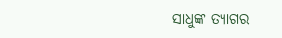ସାଧୁଙ୍କ ତ୍ୟାଗର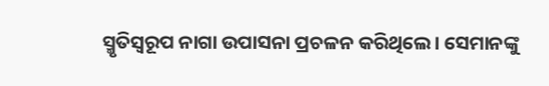ସ୍ମୃତିସ୍ବରୂପ ନାଗା ଉପାସନା ପ୍ରଚଳନ କରିଥିଲେ। ସେମାନଙ୍କୁ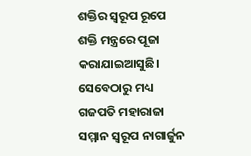ଶକ୍ତିର ସ୍ବରୂପ ରୂପେ ଶକ୍ତି ମନ୍ତ୍ରରେ ପୂଜା କରାଯାଇଆସୁଛି। ସେବେଠାରୁ ମଧ୍ୟ ଗଜପତି ମହାରାଜା ସମ୍ମାନ ସ୍ବରୂପ ନାଗାର୍ଜୁନ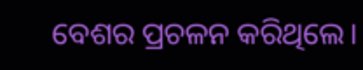ବେଶର ପ୍ରଚଳନ କରିଥିଲେ।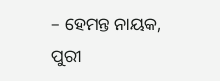– ହେମନ୍ତ ନାୟକ, ପୁରୀ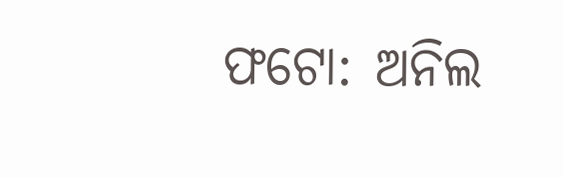ଫଟୋ: ଅନିଲ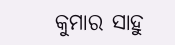କୁମାର ସାହୁ